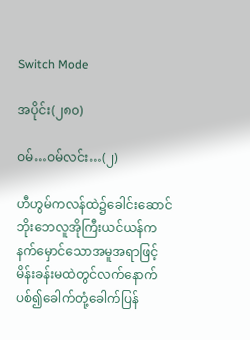Switch Mode

အပိုင်း(၂၈၀)

ဝမ်…ဝမ်လင်း…(၂)

ဟီဟွမ်ကလန်ထဲ၌ခေါင်းဆောင်ဘိုးဘေလူအိုကြီးယင်ယန်ကနက်မှောင်သောအမူအရာဖြင့်မိန်းခန်းမထဲတွင်လက်နောက်ပစ်၍ခေါက်တုံ့ခေါက်ပြန်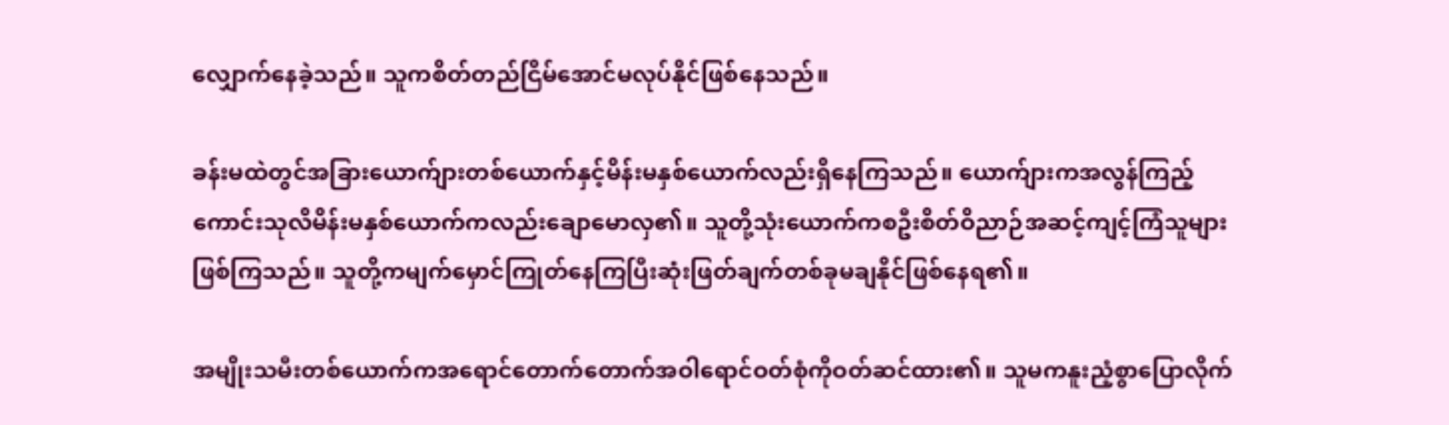လျှောက်နေခဲ့သည်။ သူကစိတ်တည်ငြိမ်အောင်မလုပ်နိုင်ဖြစ်နေသည်။

ခန်းမထဲတွင်အခြားယောက်ျားတစ်ယောက်နှင့်မိန်းမနှစ်ယောက်လည်းရှိနေကြသည်။ ယောက်ျားကအလွန်ကြည့်ကောင်းသုလိမိန်းမနှစ်ယောက်ကလည်းချောမောလှ၏။ သူတို့သုံးယောက်ကစဦးစိတ်ဝိညာဉ်အဆင့်ကျင့်ကြံသူများဖြစ်ကြသည်။ သူတို့ကမျက်မှောင်ကြုတ်နေကြပြီးဆုံးဖြတ်ချက်တစ်ခုမချနိုင်ဖြစ်နေရ၏။

အမျိုးသမီးတစ်ယောက်ကအရောင်တောက်တောက်အဝါရောင်ဝတ်စုံကိုဝတ်ဆင်ထား၏။ သူမကနူးညံ့စွာပြောလိုက်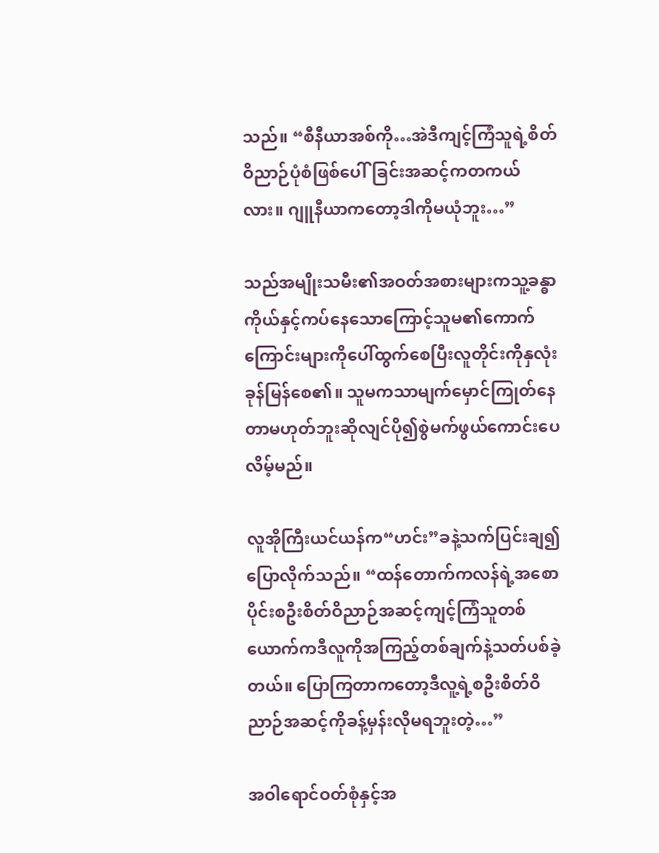သည်။ “စီနီယာအစ်ကို…အဲဒီကျင့်ကြံသူရဲ့စိတ်ဝိညာဉ်ပုံစံဖြစ်ပေါ်ခြင်းအဆင့်ကတကယ်လား။ ဂျူနီယာကတော့ဒါကိုမယုံဘူး…”

သည်အမျိုးသမီး၏အဝတ်အစားများကသူ့ခန္ဓာကိုယ်နှင့်ကပ်နေသောကြောင့်သူမ၏ကောက်ကြောင်းများကိုပေါ်ထွက်စေပြီးလူတိုင်းကိုနှလုံးခုန်မြန်စေ၏။ သူမကသာမျက်မှောင်ကြုတ်နေတာမဟုတ်ဘူးဆိုလျင်ပို၍စွဲမက်ဖွယ်ကောင်းပေလိမ့်မည်။

လူအိုကြီးယင်ယန်က“ဟင်း”ခနဲ့သက်ပြင်းချ၍ပြောလိုက်သည်။ “ထန်တောက်ကလန်ရဲ့အစောပိုင်းစဦးစိတ်ဝိညာဉ်အဆင့်ကျင့်ကြံသူတစ်ယောက်ကဒီလူကိုအကြည့်တစ်ချက်နဲ့သတ်ပစ်ခဲ့တယ်။ ပြောကြတာကတော့ဒီလူ့ရဲ့စဦးစိတ်ဝိညာဉ်အဆင့်ကိုခန့်မှန်းလိုမရဘူးတဲ့…”

အဝါရောင်ဝတ်စုံနှင့်အ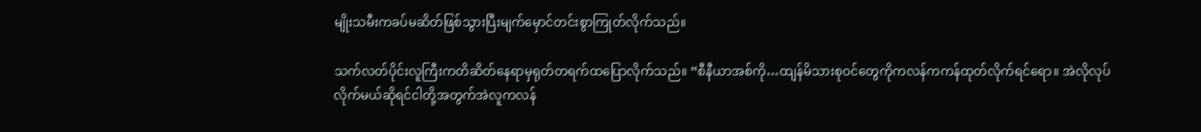မျိုးသမီးကခပ်မဆိတ်ဖြစ်သွားပြီးမျက်မှောင်တင်းစွာကြုတ်လိုက်သည်။

သက်လတ်ပိုင်းလူကြီးကတိဆိတ်နေရာမှရုတ်တရက်ထပြောလိုက်သည်။ “စီနီယာအစ်ကို…ထျန်မိသားစုဝင်တွေကိုကလန်ကကန်ထုတ်လိုက်ရင်ရော။ အဲလိုလုပ်လိုက်မယ်ဆိုရင်ငါတို့အတွက်အဲလူကလန်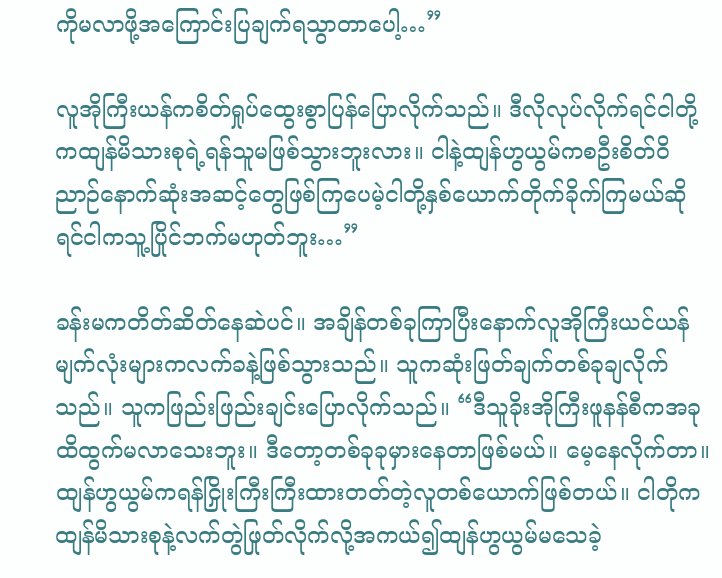ကိုမလာဖို့အကြောင်းပြချက်ရသွာတာပေါ့…”

လူအိုကြီးယန်ကစိတ်ရှုပ်ထွေးစွာပြန်ပြောလိုက်သည်။ ဒီလိုလုပ်လိုက်ရင်ငါတို့ကထျန်မိသားစုရဲ့ရန်သူမဖြစ်သွားဘူးလား။ ငါနဲ့ထျန်ဟွယွမ်ကစဦးစိတ်ဝိညာဉ်နောက်ဆုံးအဆင့်တွေဖြစ်ကြပေမဲ့ငါတို့နှစ်ယောက်တိုက်ခိုက်ကြမယ်ဆိုရင်ငါကသူ့ပြိုင်ဘက်မဟုတ်ဘူး…”

ခန်းမကတိတ်ဆိတ်နေဆဲပင်။ အချိန်တစ်ခုကြာပြီးနောက်လူအိုကြီးယင်ယန်မျက်လုံးများကလက်ခနဲ့ဖြစ်သွားသည်။ သူကဆုံးဖြတ်ချက်တစ်ခုချလိုက်သည်။ သူကဖြည်းဖြည်းချင်းပြောလိုက်သည်။ “ဒီသူခိုးအိုကြီးဖူနန်စီကအခုထိထွက်မလာသေးဘူး။ ဒီတော့တစ်ခုခုမှားနေတာဖြစ်မယ်။ မေ့နေလိုက်တာ။ ထျန်ဟွယွမ်ကရန်ငြှိုးကြီးကြီးထားတတ်တဲ့လူတစ်ယောက်ဖြစ်တယ်။ ငါတိုကထျန်မိသားစုနဲ့လက်တွဲဖြုတ်လိုက်လို့အကယ်၍ထျန်ဟွယွမ်မသေခဲ့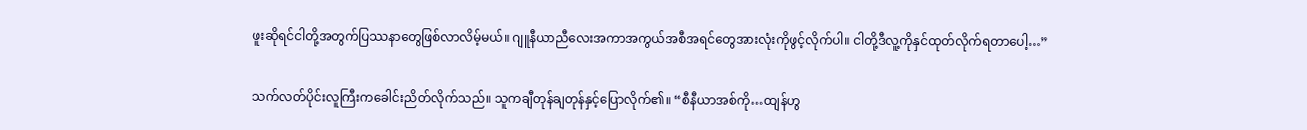ဖူးဆိုရင်ငါတို့အတွက်ပြဿနာတွေဖြစ်လာလိမ့်မယ်။ ဂျူနီယာညီလေးအကာအကွယ်အစီအရင်တွေအားလုံးကိုဖွင့်လိုက်ပါ။ ငါတို့ဒီလူ့ကိုနှင်ထုတ်လိုက်ရတာပေါ့…”

သက်လတ်ပိုင်းလူကြီးကခေါင်းညိတ်လိုက်သည်။ သူကချီတုန်ချတုန်နှင့်ပြောလိုက်၏။ “စီနီယာအစ်ကို…ထျန်ဟွ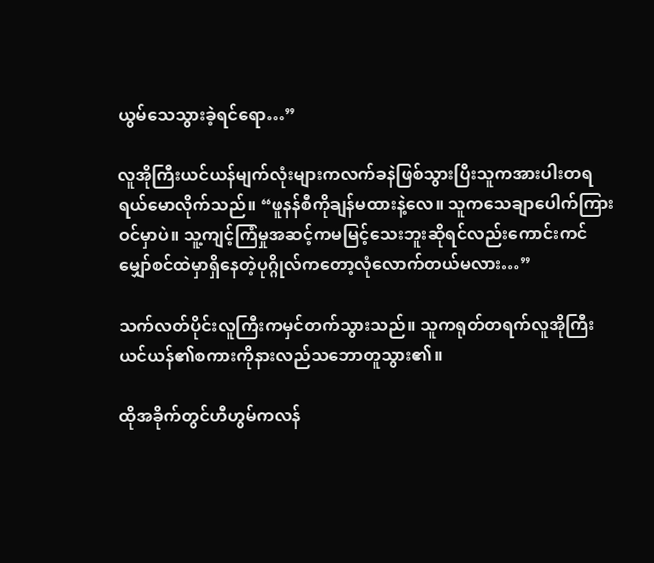ယွမ်သေသွားခဲ့ရင်ရော…”

လူအိုကြီးယင်ယန်မျက်လုံးများကလက်ခနဲဖြစ်သွားပြီးသူကအားပါးတရရယ်မောလိုက်သည်။ “ဖူနန်စီကိုချန်မထားနဲ့လေ။ သူကသေချာပေါက်ကြားဝင်မှာပဲ။ သူ့ကျင့်ကြံမှုအဆင့်ကမမြင့်သေးဘူးဆိုရင်လည်းကောင်းကင်မျှော်စင်ထဲမှာရှိနေတဲ့ပုဂ္ဂိုလ်ကတော့လုံလောက်တယ်မလား…”

သက်လတ်ပိုင်းလူကြီးကမှင်တက်သွားသည်။ သူကရုတ်တရက်လူအိုကြီးယင်ယန်၏စကားကိုနားလည်သဘောတူသွား၏။

ထိုအခိုက်တွင်ဟီဟွမ်ကလန်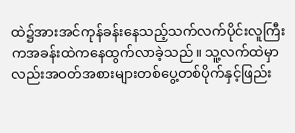ထဲ၌အားအင်ကုန်ခန်းနေသည့်သက်လက်ပိုင်းလူကြီးကအခန်းထဲကနေထွက်လာခဲ့သည်။ သူ့လက်ထဲမှာလည်းအဝတ်အစားများတစ်ပွေ့တစ်ပိုက်နှင့်ဖြည်း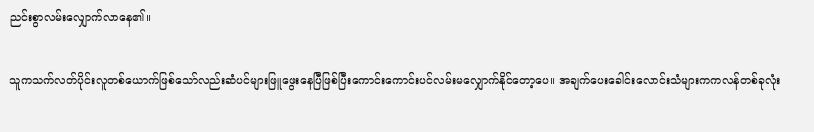ညင်းစွာလမ်းလျှောက်လာနေ၏။

သူကသက်လတ်ပိုင်းလူတစ်ယောက်ဖြစ်သော်လည်းဆံပင်များဖြူဖွေးနေပြီဖြစ်ပြီးကောင်းကောင်းပင်လမ်းမလျှောက်နိုင်တော့ပေ။ အချက်ပေးခေါင်းလောင်းသံများကကလန်တစ်ခုလုံး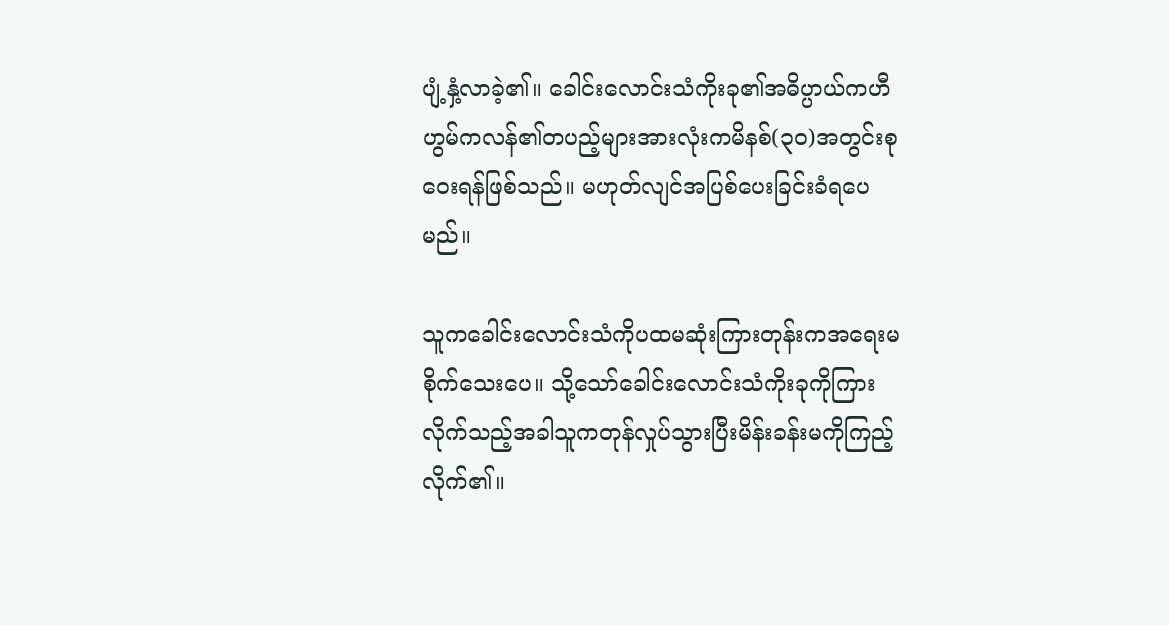ပျံ့နှံ့လာခဲ့၏။ ခေါင်းလောင်းသံကိုးခု၏အဓိပ္ပာယ်ကဟီဟွမ်ကလန်၏တပည့်များအားလုံးကမိနစ်(၃၀)အတွင်းစုဝေးရန်ဖြစ်သည်။ မဟုတ်လျင်အပြစ်ပေးခြင်းခံရပေမည်။

သူကခေါင်းလောင်းသံကိုပထမဆုံးကြားတုန်းကအရေးမစိုက်သေးပေ။ သို့သော်ခေါင်းလောင်းသံကိုးခုကိုကြားလိုက်သည့်အခါသူကတုန်လှုပ်သွားပြီးမိန်းခန်းမကိုကြည့်လိုက်၏။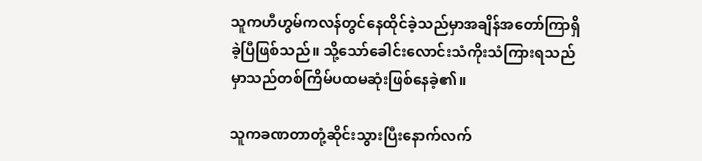သူကဟီဟွမ်ကလန်တွင်နေထိုင်ခဲ့သည်မှာအချိန်အတော်ကြာရှိခဲ့ပြီဖြစ်သည်။ သို့သော်ခေါင်းလောင်းသံကိုးသံကြားရသည်မှာသည်တစ်ကြိမ်ပထမဆုံးဖြစ်နေခဲ့၏။

သူကခဏတာတုံ့ဆိုင်းသွားပြီးနောက်လက်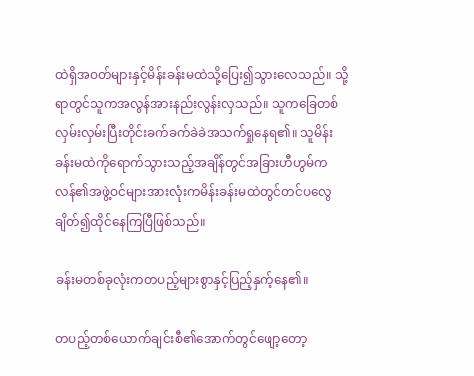ထဲရှိအဝတ်များနှင့်မိန်းခန်းမထဲသို့ပြေး၍သွားလေသည်။ သို့ရာတွင်သူကအလွန်အားနည်းလွန်းလှသည်။ သူကခြေတစ်လှမ်းလှမ်းပြီးတိုင်းခက်ခက်ခဲခဲအသက်ရှုနေရ၏။ သူမိန်းခန်းမထဲကိုရောက်သွားသည့်အချိန်တွင်အခြားဟီဟွမ်ကလန်၏အဖွဲ့ဝင်များအားလုံးကမိန်းခန်းမထဲတွင်တင်ပလွေချိတ်၍ထိုင်နေကြပြီဖြစ်သည်။

ခန်းမတစ်ခုလုံးကတပည့်များစွာနှင့်ပြည့်နှက့်နေ၏။

တပည့်တစ်ယောက်ချင်းစီ၏အောက်တွင်ဖျော့တော့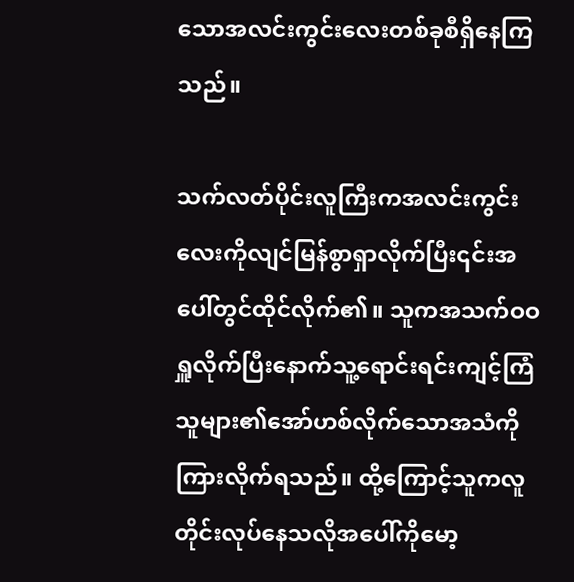သောအလင်းကွင်းလေးတစ်ခုစီရှိနေကြသည်။

သက်လတ်ပိုင်းလူကြီးကအလင်းကွင်းလေးကိုလျင်မြန်စွာရှာလိုက်ပြီး၎င်းအပေါ်တွင်ထိုင်လိုက်၏။ သူကအသက်ဝဝရှူလိုက်ပြီးနောက်သူ့ရောင်းရင်းကျင့်ကြံသူများ၏အော်ဟစ်လိုက်သောအသံကိုကြားလိုက်ရသည်။ ထို့ကြောင့်သူကလူတိုင်းလုပ်နေသလိုအပေါ်ကိုမော့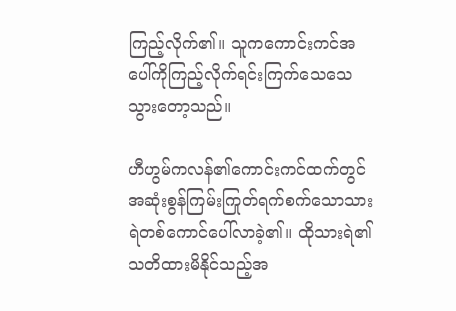ကြည့်လိုက်၏။ သူကကောင်းကင်အပေါ်ကိုကြည့်လိုက်ရင်းကြက်သေသေသွားတော့သည်။

ဟီဟွမ်ကလန်၏ကောင်းကင်ထက်တွင်အဆုံးစွန်ကြမ်းကြုတ်ရက်စက်သောသားရဲတစ်ကောင်ပေါ်လာခဲ့၏။ ထိုသားရဲ၏သတိထားမိနိုင်သည့်အ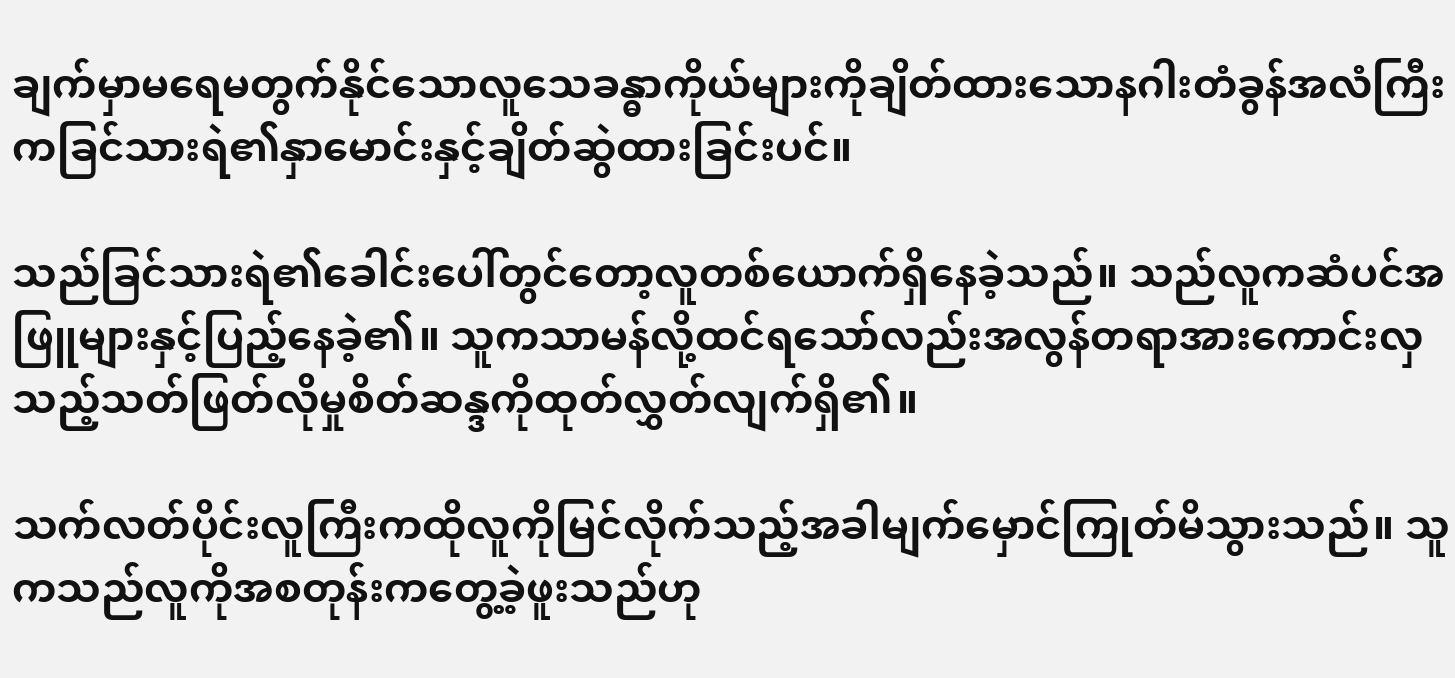ချက်မှာမရေမတွက်နိုင်သောလူသေခန္ဓာကိုယ်များကိုချိတ်ထားသောနဂါးတံခွန်အလံကြီးကခြင်သားရဲ၏နှာမောင်းနှင့်ချိတ်ဆွဲထားခြင်းပင်။

သည်ခြင်သားရဲ၏ခေါင်းပေါ်တွင်တော့လူတစ်ယောက်ရှိနေခဲ့သည်။ သည်လူကဆံပင်အဖြူများနှင့်ပြည့်နေခဲ့၏။ သူကသာမန်လို့ထင်ရသော်လည်းအလွန်တရာအားကောင်းလှသည့်သတ်ဖြတ်လိုမှုစိတ်ဆန္ဒကိုထုတ်လွှတ်လျက်ရှိ၏။

သက်လတ်ပိုင်းလူကြီးကထိုလူကိုမြင်လိုက်သည့်အခါမျက်မှောင်ကြုတ်မိသွားသည်။ သူကသည်လူကိုအစတုန်းကတွေ့ခဲ့ဖူးသည်ဟု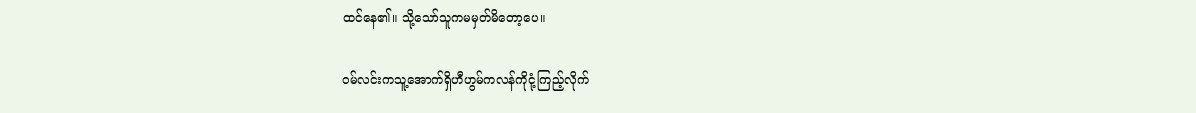ထင်နေ၏။ သို့သော်သူကမမှတ်မိတော့ပေ။

ဝမ်လင်းကသူ့အောက်ရှိဟီဟွမ်ကလန်ကိုငုံ့ကြည့်လိုက်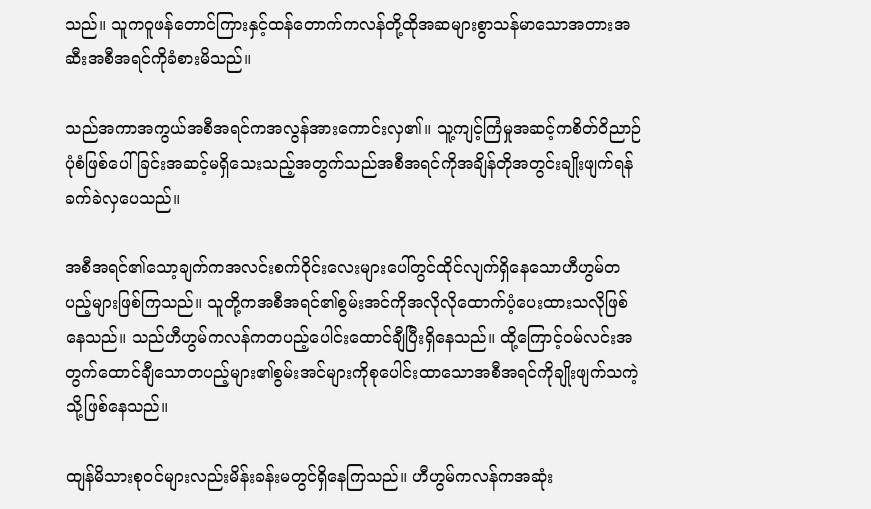သည်။ သူကဝူဖန်တောင်ကြားနှင့်ထန်တောက်ကလန်တို့ထိုအဆများစွာသန်မာသောအတားအဆီးအစီအရင်ကိုခံစားမိသည်။

သည်အကာအကွယ်အစီအရင်ကအလွန်အားကောင်းလှ၏။ သူ့ကျင့်ကြံမှုအဆင့်ကစိတ်ဝိညာဉ်ပုံစံဖြစ်ပေါ်ခြင်းအဆင့်မရှိသေးသည့်အတွက်သည်အစီအရင်ကိုအချိန်တိုအတွင်းချိုးဖျက်ရန်ခက်ခဲလှပေသည်။

အစီအရင်၏သော့ချက်ကအလင်းစက်ဝိုင်းလေးများပေါ်တွင်ထိုင်လျက်ရှိနေသောဟီဟွမ်တပည့်များဖြစ်ကြသည်။ သူတို့ကအစီအရင်၏စွမ်းအင်ကိုအလိုလိုထောက်ပံ့ပေးထားသလိုဖြစ်နေသည်။ သည်ဟီဟွမ်ကလန်ကတပည့်ပေါင်းထောင်ချီပြီးရှိနေသည်။ ထို့ကြောင့်ဝမ်လင်းအတွက်ထောင်ချီသောတပည့်များ၏စွမ်းအင်များကိုစုပေါင်းထာသောအစီအရင်ကိုချိုးဖျက်သကဲ့သို့ဖြစ်နေသည်။

ထျန်မိသားစုဝင်များလည်းမိန်းခန်းမတွင်ရှိနေကြသည်။ ဟီဟွမ်ကလန်ကအဆုံး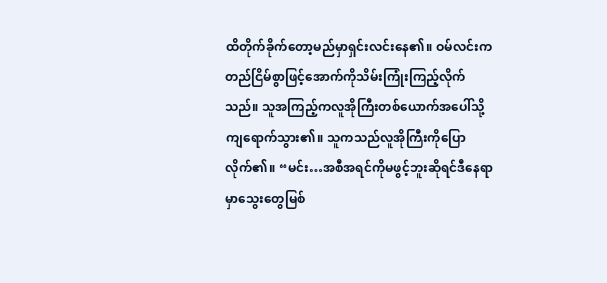ထိတိုက်ခိုက်တော့မည်မှာရှင်းလင်းနေ၏။ ဝမ်လင်းကတည်ငြိမ်စွာဖြင့်အောက်ကိုသိမ်းကြုံးကြည့်လိုက်သည်။ သူအကြည့်ကလူအိုကြီးတစ်ယောက်အပေါ်သို့ကျရောက်သွား၏။ သူကသည်လူအိုကြီးကိုပြောလိုက်၏။ “မင်း…အစီအရင်ကိုမဖွင့်ဘူးဆိုရင်ဒီနေရာမှာသွေးတွေမြစ်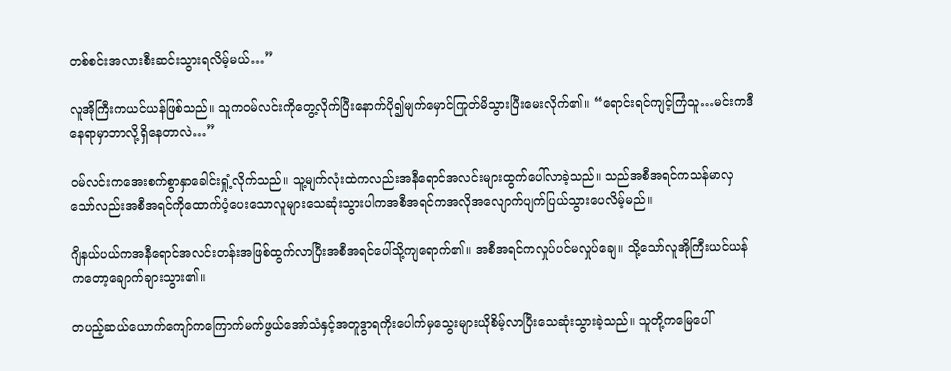တစ်စင်းအလားစီးဆင်းသွားရလိမ့်မယ်…”

လူအိုကြီးကယင်ယန်ဖြစ်သည်။ သူကဝမ်လင်းကိုတွေ့လိုက်ပြီးနောက်ပို၍မျက်မှောင်ကြုတ်မိသွားပြီးမေးလိုက်၏။ “ရောင်းရင်ကျင့်ကြံသူ…မင်းကဒီနေရာမှာဘာလို့ရှိနေတာလဲ…”

ဝမ်လင်းကအေးစက်စွာနှာခေါင်းရှုံ့လိုက်သည်။ သူ့မျက်လုံးထဲကလည်းအနီရောင်အလင်းများထွက်ပေါ်လာခဲ့သည်။ သည်အစီအရင်ကသန်မာလှသော်လည်းအစီအရင်ကိုထောက်ပံ့ပေးသောလူများသေဆုံးသွားပါကအစီအရင်ကအလိုအလျောက်ပျက်ပြယ်သွားပေလိမ့်မည်။

ဂျိနယ်ပယ်ကအနီရောင်အလင်းတန်းအဖြစ်ထွက်လာပြီးအစီအရင်ပေါ်သို့ကျရောက်၏။ အစီအရင်ကလှုပ်ပင်မလှုပ်ချေ။ သို့သော်လူအိုကြီးယင်ယန်ကတော့ချောက်ချားသွား၏။

တပည့်ဆယ်ယောက်ကျော်ကကြောက်မက်ဖွယ်အော်သံနှင့်အတူဒွာရကိုးပေါက်မှသွေးများယိုစိမ့်လာပြီးသေဆုံးသွားခဲ့သည်။ သူတို့ကမြေပေါ်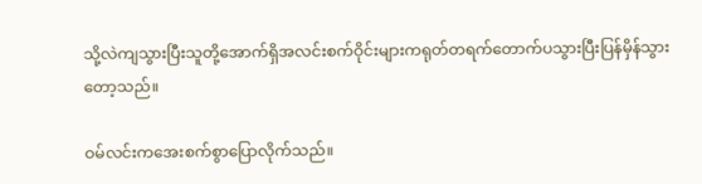သို့လဲကျသွားပြီးသူတို့အောက်ရှိအလင်းစက်ဝိုင်းများကရုတ်တရက်တောက်ပသွားပြီးပြန်မှိန်သွားတော့သည်။

ဝမ်လင်းကအေးစက်စွာပြောလိုက်သည်။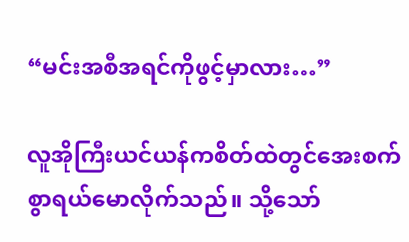“မင်းအစီအရင်ကိုဖွင့်မှာလား…”

လူအိုကြီးယင်ယန်ကစိတ်ထဲတွင်အေးစက်စွာရယ်မောလိုက်သည်။ သို့သော်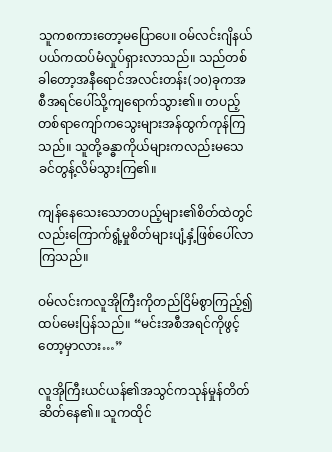သူကစကားတော့မပြောပေ။ ဝမ်လင်းဂျိနယ်ပယ်ကထပ်မံလှုပ်ရှားလာသည်။ သည်တစ်ခါတော့အနီရောင်အလင်းတန်း(၁၀)ခုကအစီအရင်ပေါ်သို့ကျရောက်သွား၏။ တပည့်တစ်ရာကျော်ကသွေးများအန်ထွက်ကုန်ကြသည်။ သူတို့ခန္ဓာကိုယ်များကလည်းမသေခင်တွန့်လိမ်သွားကြ၏။

ကျန်နေသေးသောတပည့်များ၏စိတ်ထဲတွင်လည်းကြောက်ရွံ့မှုစိတ်များပျံ့နှံ့ဖြစ်ပေါ်လာကြသည်။

ဝမ်လင်းကလူအိုကြီးကိုတည်ငြိမ်စွာကြည့်၍ထပ်မေးပြန်သည်။ “မင်းအစီအရင်ကိုဖွင့်တော့မှာလား…”

လူအိုကြီးယင်ယန်၏အသွင်ကသုန်မှုန်တိတ်ဆိတ်နေ၏။ သူကထိုင်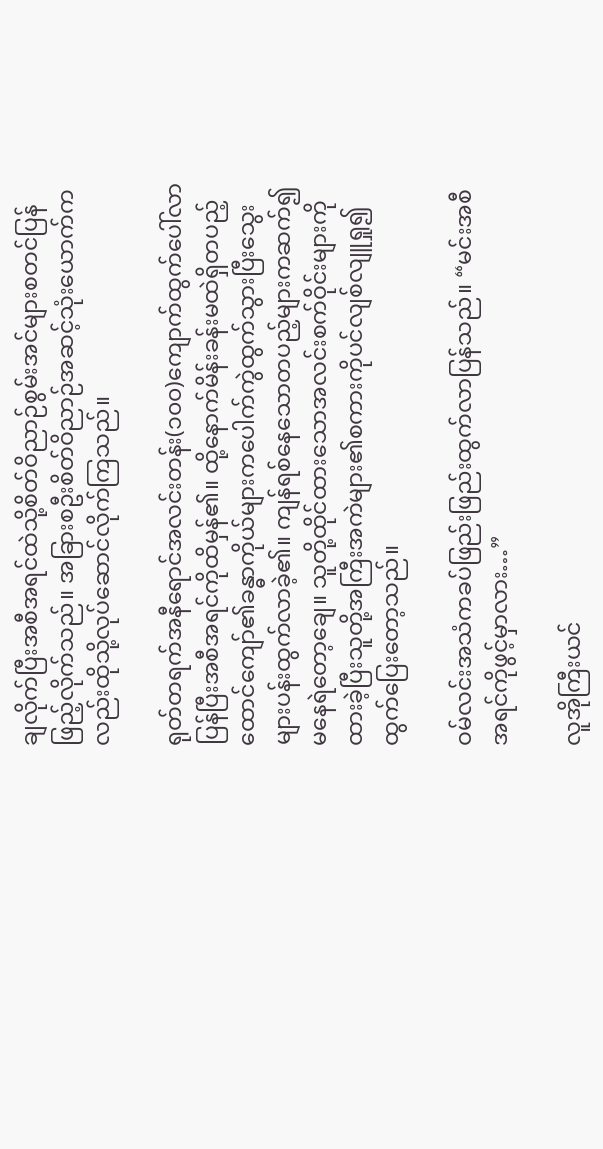ချလိုက်ပြီးအစီအရင်ထဲသို့စိတ်ဝိညာဉ်စွမ်းအင်များစတင်ပြန်ဖြည့်လိုက်သည်။ အခြားစဦးစိတ်ဝိညာဉ်အဆင့်သုံးယောက်ကလည်းထိုသို့လုပ်ဆောင်လိုက်ကြသည်။

ရုတ်တရက်အနီရောင်အလင်းတန်း(၁၀၀)ကျောက်ထွက်ပေါ်လာပြန်ပြီးအစီအရင်ကိုထိမှန်၏။ ထို့နောက်မိန်းခန်းမထဲရှိတပည့်ထောင်ကျော်၏ခန္ဓာကိုယ်များကပေါက်ကွဲထွက်သွားပြီးသွေးများပန်းထွက်လာခဲ့၏။ ကျန်ရစ်နေသောတပည့်များကဆက်၍မနေရဲတော့ချေ။ သူတို့ထိုင်ထားသောအလင်းစက်ဝိုင်းများကိုထားခဲ့ပြီးသူတို့အကြီးအကဲများ၏စကားကိုပင်လျစ်လျူရှု၍ထွက်ပြေးတော့သည်။

ဝမ်လင်းအသံကခပ်ဖြည်းဖြည်းထွက်လာပြန်သည်။ “မင်းအစီအရင်ကိုဖွင့်မှာလား…”

လူအိုကြီးယင်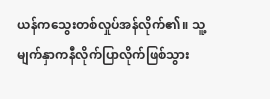ယန်ကသွေးတစ်လှုပ်အန်လိုက်၏။ သူ့မျက်နှာကနီလိုက်ပြာလိုက်ဖြစ်သွား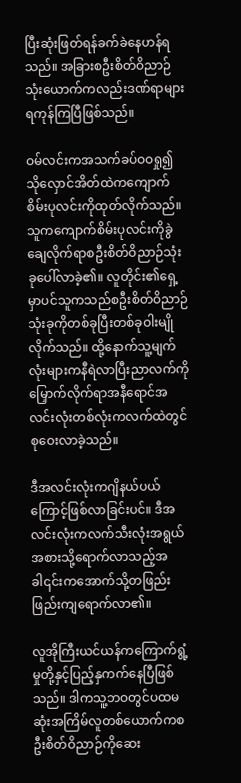ပြီးဆုံးဖြတ်ရန်ခက်ခဲနေဟန်ရသည်။ အခြားစဦးစိတ်ဝိညာဉ်သုံးယောက်ကလည်းဒဏ်ရာများရကုန်ကြပြီဖြစ်သည်။

ဝမ်လင်းကအသက်ခပ်ဝဝရှု၍သိုလှောင်အိတ်ထဲကကျောက်စိမ်းပုလင်းကိုထုတ်လိုက်သည်။ သူကကျောက်စိမ်းပုလင်းကိုခွဲချေလိုက်ရာစဦးစိတ်ဝိညာဉ်သုံးခုပေါ်လာခဲ့၏။ လူတိုင်း၏ရှေ့မှာပင်သူကသည်စဦးစိတ်ဝိညာဉ်သုံးခုကိုတစ်ခုပြီးတစ်ခုဝါးမျိုလိုက်သည်။ ထို့နောက်သူ့မျက်လုံးများကနီရဲလာပြီးညာလက်ကိုမြှောက်လိုက်ရာအနီရောင်အလင်းလုံးတစ်လုံးကလက်ထဲတွင်စုဝေးလာခဲ့သည်။

ဒီအလင်းလုံးကဂျိနယ်ပယ်ကြောင့်ဖြစ်လာခြင်းပင်။ ဒီအလင်းလုံးကလက်သီးလုံးအရွယ်အစားသို့ရောက်လာသည့်အခါ၎င်းကအောက်သို့တဖြည်းဖြည်းကျရောက်လာ၏။

လူအိုကြီးယင်ယန်ကကြောက်ရွံ့မှုတို့နှင့်ပြည့်နှကက်နေပြီဖြစ်သည်။ ဒါကသူ့ဘဝတွင်ပထမဆုံးအကြိမ်လူတစ်ယောက်ကစဦးစိတ်ဝိညာဉ်ကိုဆေး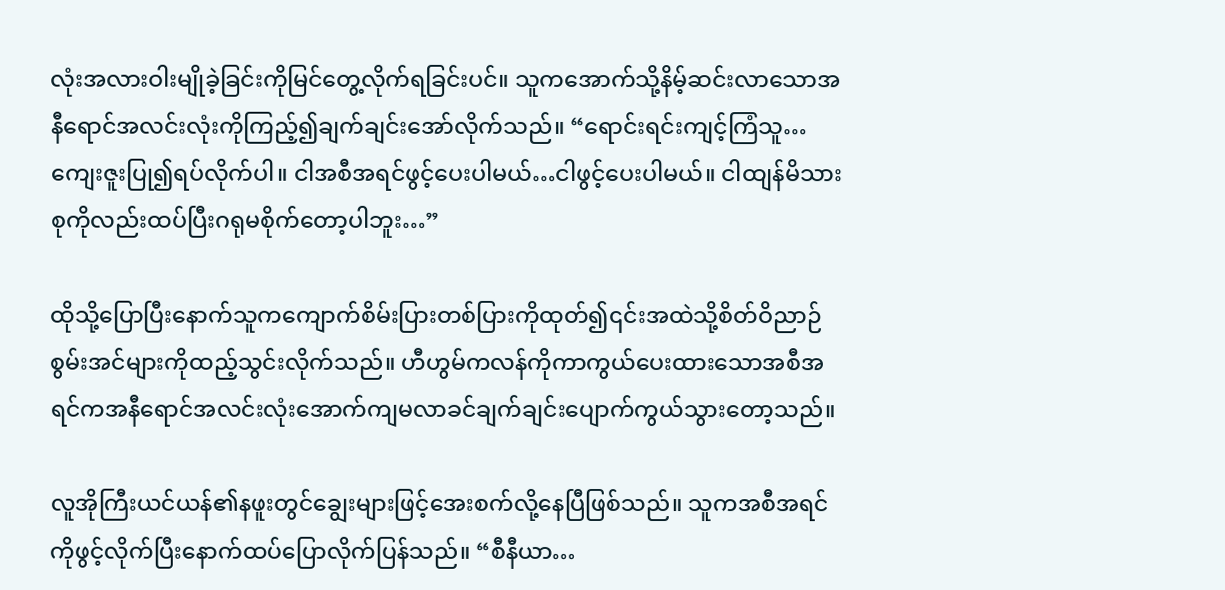လုံးအလားဝါးမျိုခဲ့ခြင်းကိုမြင်တွေ့လိုက်ရခြင်းပင်။ သူကအောက်သို့နိမ့်ဆင်းလာသောအနီရောင်အလင်းလုံးကိုကြည့်၍ချက်ချင်းအော်လိုက်သည်။ “ရောင်းရင်းကျင့်ကြံသူ…ကျေးဇူးပြု၍ရပ်လိုက်ပါ။ ငါအစီအရင်ဖွင့်ပေးပါမယ်…ငါဖွင့်ပေးပါမယ်။ ငါထျန်မိသားစုကိုလည်းထပ်ပြီးဂရုမစိုက်တော့ပါဘူး…”

ထိုသို့ပြောပြီးနောက်သူကကျောက်စိမ်းပြားတစ်ပြားကိုထုတ်၍၎င်းအထဲသို့စိတ်ဝိညာဉ်စွမ်းအင်များကိုထည့်သွင်းလိုက်သည်။ ဟီဟွမ်ကလန်ကိုကာကွယ်ပေးထားသောအစီအရင်ကအနီရောင်အလင်းလုံးအောက်ကျမလာခင်ချက်ချင်းပျောက်ကွယ်သွားတော့သည်။

လူအိုကြီးယင်ယန်၏နဖူးတွင်ချွေးများဖြင့်အေးစက်လို့နေပြီဖြစ်သည်။ သူကအစီအရင်ကိုဖွင့်လိုက်ပြီးနောက်ထပ်ပြောလိုက်ပြန်သည်။ “စီနီယာ…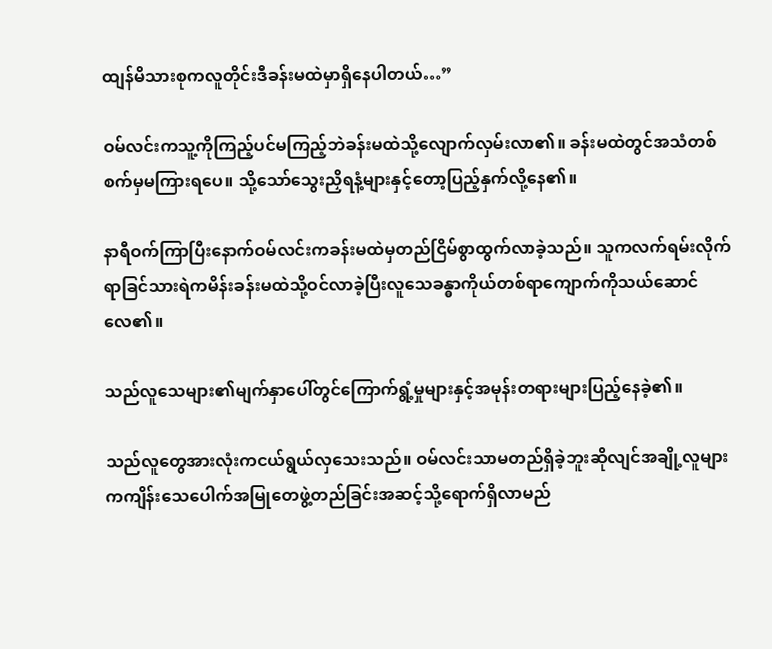ထျန်မိသားစုကလူတိုင်းဒီခန်းမထဲမှာရှိနေပါတယ်…”

ဝမ်လင်းကသူ့ကိုကြည့်ပင်မကြည့်ဘဲခန်းမထဲသို့လျောက်လှမ်းလာ၏။ ခန်းမထဲတွင်အသံတစ်စက်မှမကြားရပေ။ သို့သော်သွေးညှိရနံ့များနှင့်တော့ပြည့်နှက်လို့နေ၏။

နာရီဝက်ကြာပြီးနောက်ဝမ်လင်းကခန်းမထဲမှတည်ငြိမ်စွာထွက်လာခဲ့သည်။ သူကလက်ရမ်းလိုက်ရာခြင်သားရဲကမိန်းခန်းမထဲသို့ဝင်လာခဲ့ပြီးလူသေခန္ဓာကိုယ်တစ်ရာကျောက်ကိုသယ်ဆောင်လေ၏။

သည်လူသေများ၏မျက်နှာပေါ်တွင်ကြောက်ရွံ့မှုများနှင့်အမုန်းတရားများပြည့်နေခဲ့၏။

သည်လူတွေအားလုံးကငယ်ရွယ်လှသေးသည်။ ဝမ်လင်းသာမတည်ရှိခဲ့ဘူးဆိုလျင်အချို့လူများကကျိန်းသေပေါက်အမြုတေဖွဲ့တည်ခြင်းအဆင့်သို့ရောက်ရှိလာမည်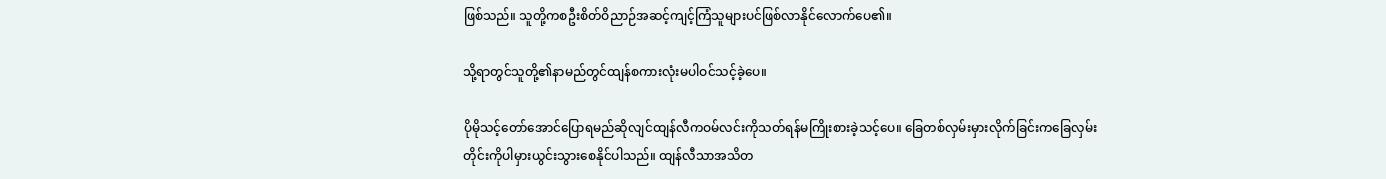ဖြစ်သည်။ သူတို့ကစဦးစိတ်ဝိညာဉ်အဆင့်ကျင့်ကြံသူများပင်ဖြစ်လာနိုင်လောက်ပေ၏။

သို့ရာတွင်သူတို့၏နာမည်တွင်ထျန်စကားလုံးမပါဝင်သင့်ခဲ့ပေ။

ပိုမိုသင့်တော်အောင်ပြောရမည်ဆိုလျင်ထျန်လီကဝမ်လင်းကိုသတ်ရန်မကြိုးစားခဲ့သင့်ပေ။ ခြေတစ်လှမ်းမှားလိုက်ခြင်းကခြေလှမ်းတိုင်းကိုပါမှားယွင်းသွားစေနိုင်ပါသည်။ ထျန်လီသာအသိတ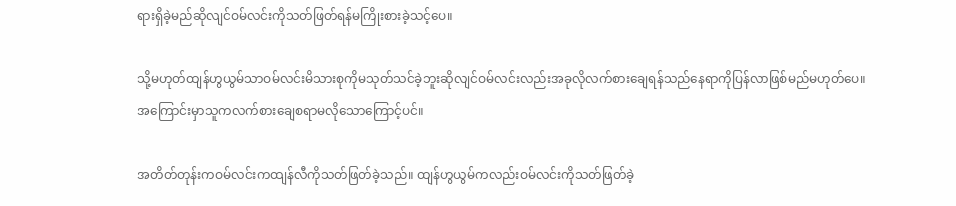ရားရှိခဲ့မည်ဆိုလျင်ဝမ်လင်းကိုသတ်ဖြတ်ရန်မကြိုးစားခဲ့သင့်ပေ။

သို့မဟုတ်ထျန်ဟွယွမ်သာဝမ်လင်းမိသားစုကိုမသုတ်သင်ခဲ့ဘူးဆိုလျင်ဝမ်လင်းလည်းအခုလိုလက်စားချေရန်သည်နေရာကိုပြန်လာဖြစ်မည်မဟုတ်ပေ။ အကြောင်းမှာသူကလက်စားချေစရာမလိုသောကြောင့်ပင်။

အတိတ်တုန်းကဝမ်လင်းကထျန်လီကိုသတ်ဖြတ်ခဲ့သည်။ ထျန်ဟွယွမ်ကလည်းဝမ်လင်းကိုသတ်ဖြတ်ခဲ့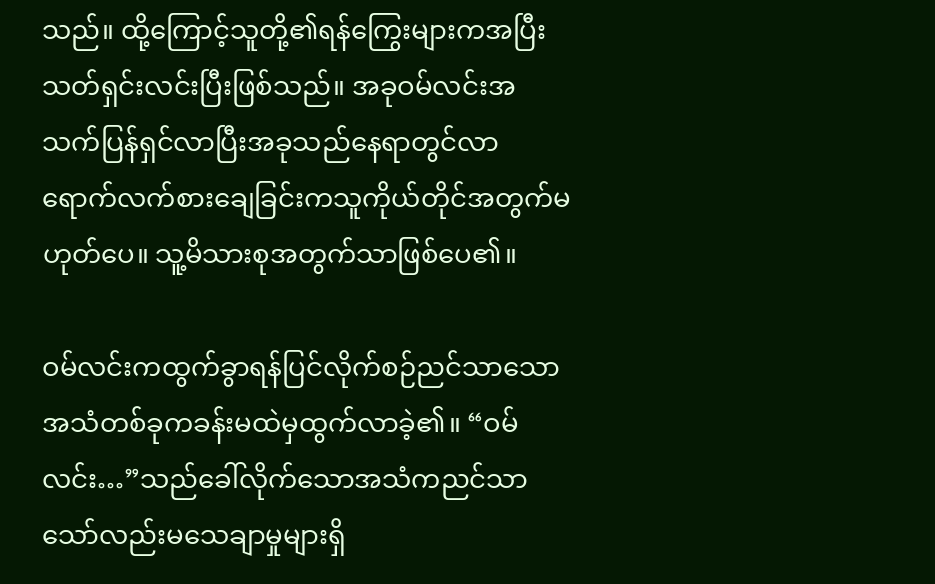သည်။ ထို့ကြောင့်သူတို့၏ရန်ကြွေးများကအပြီးသတ်ရှင်းလင်းပြီးဖြစ်သည်။ အခုဝမ်လင်းအသက်ပြန်ရှင်လာပြီးအခုသည်နေရာတွင်လာရောက်လက်စားချေခြင်းကသူကိုယ်တိုင်အတွက်မဟုတ်ပေ။ သူ့မိသားစုအတွက်သာဖြစ်ပေ၏။

ဝမ်လင်းကထွက်ခွာရန်ပြင်လိုက်စဉ်ညင်သာသောအသံတစ်ခုကခန်းမထဲမှထွက်လာခဲ့၏။ “ဝမ်လင်း…”သည်ခေါ်လိုက်သောအသံကညင်သာသော်လည်းမသေချာမှုများရှိ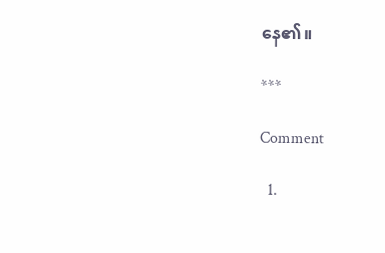နေ၏။

***

Comment

  1.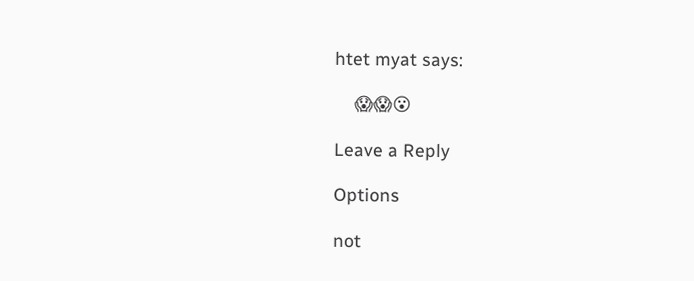htet myat says:

    😱😱😮

Leave a Reply

Options

not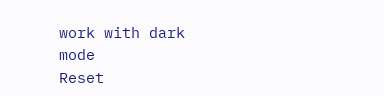work with dark mode
Reset